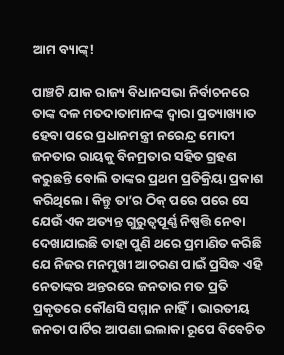ଆମ ବ୍ୟାଙ୍କ୍‌!

ପାଞ୍ଚଟି ଯାକ ରାଜ୍ୟ ବିଧାନସଭା ନିର୍ବାଚନରେ ତାଙ୍କ ଦଳ ମତଦାତାମାନଙ୍କ ଦ୍ବାରା ପ୍ରତ୍ୟାଖ୍ୟାତ ହେବା ପରେ ପ୍ରଧାନମନ୍ତ୍ରୀ ନରେନ୍ଦ୍ର ମୋଦୀ ଜନତାର ରାୟକୁ ବିନମ୍ରତାର ସହିତ ଗ୍ରହଣ କରୁଛନ୍ତି ବୋଲି ତାଙ୍କର ପ୍ରଥମ ପ୍ରତିକ୍ରିୟା ପ୍ରକାଶ କରିଥିଲେ। କିନ୍ତୁ ତା’ର ଠିକ୍‌ ପରେ ପରେ ସେ ଯେଉଁ ଏକ ଅତ୍ୟନ୍ତ ଗୁରୁତ୍ବପୂର୍ଣ୍ଣ ନିଷ୍ପତ୍ତି ନେବା ଦେଖାଯାଇଛି ତାହା ପୁଣି ଥରେ ପ୍ରମାଣିତ କରିଛି ଯେ ନିଜର ମନମୁଖୀ ଆଚରଣ ପାଇଁ ପ୍ରସିଦ୍ଧ ଏହି ନେତାଙ୍କର ଅନ୍ତରରେ ଜନତାର ମତ ପ୍ରତି ପ୍ରକୃତରେ କୌଣସି ସମ୍ମାନ ନାହିଁ। ଭାରତୀୟ ଜନତା ପାର୍ଟିର ଆପଣା ଇଲାକା ରୂପେ ବିବେଚିତ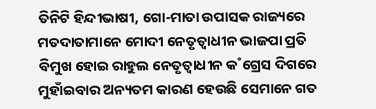ତିନିଟି ହିନ୍ଦୀଭାଷୀ, ଗୋ-ମାତା ଉପାସକ ରାଜ୍ୟରେ ମତଦାତାମାନେ ମୋଦୀ ନେତୃତ୍ବାଧୀନ ଭାଜପା ପ୍ରତି ବିମୁଖ ହୋଇ ରାହୁଲ ନେତୃତ୍ବାଧୀନ କ˚ଗ୍ରେସ ଦିଗରେ ମୁହାଁଇବାର ଅନ୍ୟତମ କାରଣ ହେଉଛି ସେମାନେ ଗତ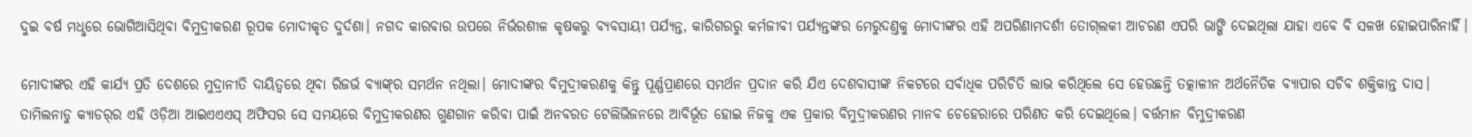ଦୁଇ ବର୍ଷ ମଧୢରେ ଭୋଗିଆସିଥିବା ବିମୁଦ୍ରୀକରଣ ରୂପକ ମୋଦୀକୃତ ଦୁର୍ଦଶା। ନଗଦ କାରବାର ଉପରେ ନିର୍ଭରଶୀଳ କୃଷକରୁ ବ୍ୟବସାୟୀ ପର୍ଯ୍ୟନ୍ତ, କାରିଗରରୁ କର୍ମଜୀବୀ ପର୍ଯ୍ୟନ୍ତଙ୍କର ମେରୁଦଣ୍ତକୁ ମୋଦୀଙ୍କର ଏହି ଅପରିଣାମଦର୍ଶୀ ତୋଗ୍‌ଲକୀ ଆଚରଣ ଏପରି ଭାଙ୍ଗି ଦେଇଥିଲା ଯାହା ଏବେ ବି ସଳଖ ହୋଇପାରିନାହିଁ।

ମୋଦୀଙ୍କର ଏହି କାର୍ଯ୍ୟ ପ୍ରତି ଦେଶରେ ମୁଦ୍ରାନୀତି ଦାୟିତ୍ବରେ ଥିବା ରିଜର୍ଭ ବ୍ୟାଙ୍କ୍‌ର ସମର୍ଥନ ନଥିଲା। ମୋଦୀଙ୍କର ବିମୁଦ୍ରୀକରଣକୁ କିନ୍ତୁ ପୂର୍ଣ୍ଣପ୍ରାଣରେ ସମର୍ଥନ ପ୍ରଦାନ କରି ଯିଏ ଦେଶବାସୀଙ୍କ ନିକଟରେ ସର୍ବାଧିକ ପରିଚିତି ଲାଭ କରିଥିଲେ ସେ ହେଉଛନ୍ତି ତତ୍କାଳୀନ ଅର୍ଥନୈତିକ ବ୍ୟାପାର ସଚିବ ଶକ୍ତିକାନ୍ତ ଦାସ। ତାମିଲନାଡୁ କ୍ୟାଡର‌୍‌ର ଏହି ଓଡ଼ିଆ ଆଇଏଏଏସ୍ ଅଫିସର ସେ ସମୟରେ ବିମୁଦ୍ରୀକରଣର ଗୁଣଗାନ କରିବା ପାଇଁ ଅନବରତ ଟେଲିଭିଜନରେ ଆବିର୍ଭୂତ ହୋଇ ନିଜକୁ ଏକ ପ୍ରକାର ବିମୁଦ୍ରୀକରଣର ମାନବ ଚେହେରାରେ ପରିଣତ କରି ଦେଇଥିଲେ। ବର୍ତ୍ତମାନ ବିମୁଦ୍ରୀକରଣ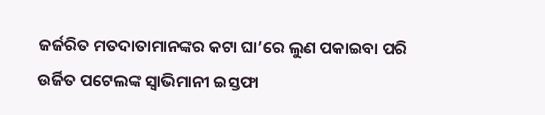ଜର୍ଜରିତ ମତଦାତାମାନଙ୍କର କଟା ଘା’ରେ ଲୁଣ ପକାଇବା ପରି ଉର୍ଜିତ ପଟେଲଙ୍କ ସ୍ବାଭିମାନୀ ଇସ୍ତଫା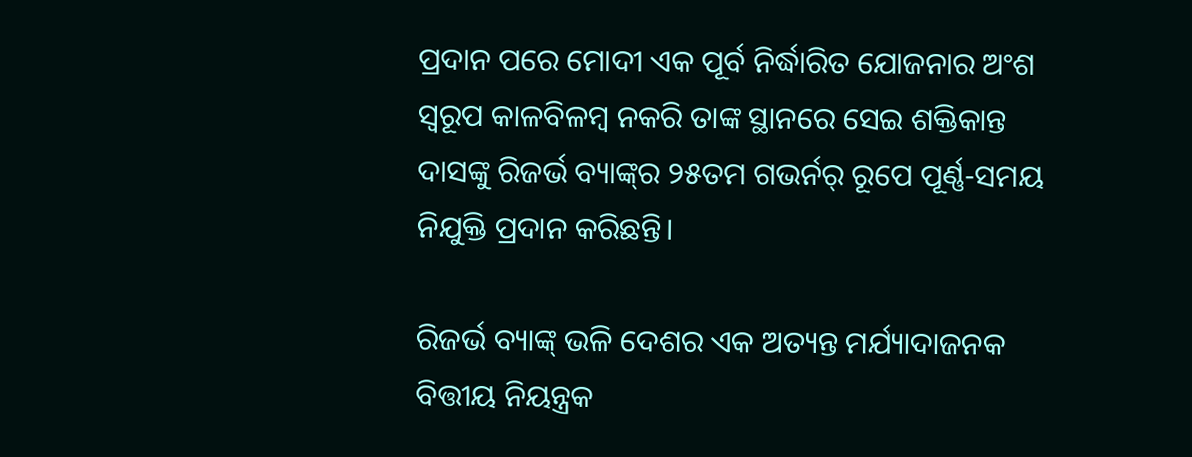ପ୍ରଦାନ ପରେ ମୋଦୀ ଏକ ପୂର୍ବ ନିର୍ଦ୍ଧାରିତ ଯୋଜନାର ଅଂଶ ସ୍ବରୂପ କାଳବିଳମ୍ବ ନକରି ତାଙ୍କ ସ୍ଥାନରେ ସେଇ ଶକ୍ତିକାନ୍ତ ଦାସଙ୍କୁ ରିଜର୍ଭ ବ୍ୟାଙ୍କ୍‌ର ୨୫ତମ ଗଭର୍ନର‌୍‌ ରୂପେ ପୂର୍ଣ୍ଣ-ସମୟ ନିଯୁକ୍ତି ପ୍ରଦାନ କରିଛନ୍ତି।

ରିଜର୍ଭ ବ୍ୟାଙ୍କ୍‌ ଭଳି ଦେଶର ଏକ ଅତ୍ୟନ୍ତ ମର୍ଯ୍ୟାଦାଜନକ ବିତ୍ତୀୟ ନିୟନ୍ତ୍ରକ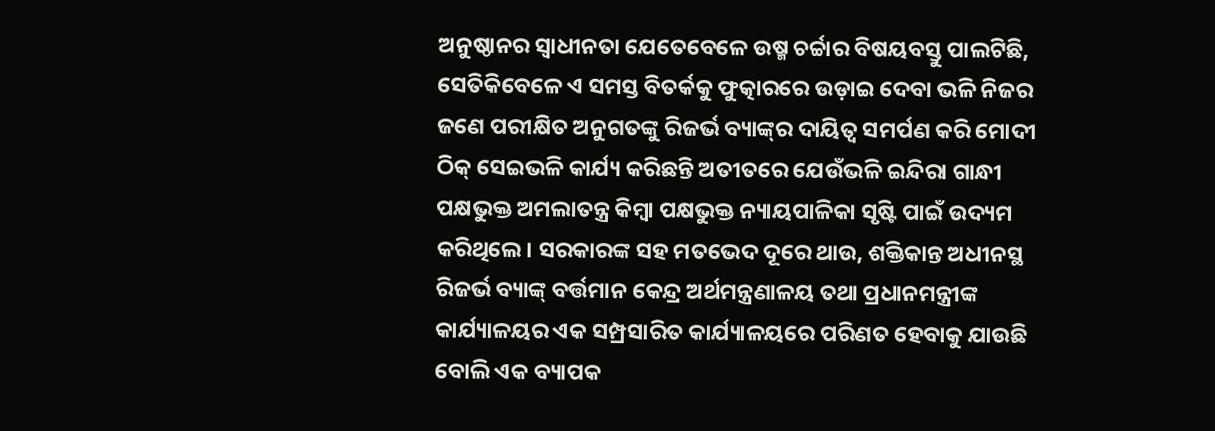ଅନୁଷ୍ଠାନର ସ୍ବାଧୀନତା ଯେତେବେଳେ ଉଷ୍ମ ଚର୍ଚ୍ଚାର ବିଷୟବସ୍ତୁ ପାଲଟିଛି, ସେତିକିବେଳେ ଏ ସମସ୍ତ ବିତର୍କକୁ ଫୁତ୍କାରରେ ଉଡ଼ାଇ ଦେବା ଭଳି ନିଜର ଜଣେ ପରୀକ୍ଷିତ ଅନୁଗତଙ୍କୁ ରିଜର୍ଭ ବ୍ୟାଙ୍କ୍‌ର ଦାୟିତ୍ବ ସମର୍ପଣ କରି ମୋଦୀ ଠିକ୍‌ ସେଇଭଳି କାର୍ଯ୍ୟ କରିଛନ୍ତି ଅତୀତରେ ଯେଉଁଭଳି ଇନ୍ଦିରା ଗାନ୍ଧୀ ପକ୍ଷଭୁକ୍ତ ଅମଲାତନ୍ତ୍ର କିମ୍ବା ପକ୍ଷଭୁକ୍ତ ନ୍ୟାୟପାଳିକା ସୃଷ୍ଟି ପାଇଁ ଉଦ୍ୟମ କରିଥିଲେ। ସରକାରଙ୍କ ସହ ମତଭେଦ ଦୂରେ ଥାଉ, ଶକ୍ତିକାନ୍ତ ଅଧୀନସ୍ଥ ରିଜର୍ଭ ବ୍ୟାଙ୍କ୍‌ ବର୍ତ୍ତମାନ କେନ୍ଦ୍ର ଅର୍ଥମନ୍ତ୍ରଣାଳୟ ତଥା ପ୍ରଧାନମନ୍ତ୍ରୀଙ୍କ କାର୍ଯ୍ୟାଳୟର ଏକ ସମ୍ପ୍ରସାରିତ କାର୍ଯ୍ୟାଳୟରେ ପରିଣତ ହେବାକୁ ଯାଉଛି ବୋଲି ଏକ ବ୍ୟାପକ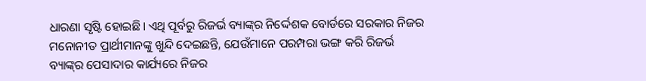ଧାରଣା ସୃଷ୍ଟି ହୋଇଛି। ଏଥି ପୂର୍ବରୁ ରିଜର୍ଭ ବ୍ୟାଙ୍କ୍‌ର ନିର୍ଦ୍ଦେଶକ ବୋର୍ଡରେ ସରକାର ନିଜର ମନୋନୀତ ପ୍ରାର୍ଥୀମାନଙ୍କୁ ଖୁନ୍ଦି ଦେଇଛନ୍ତି, ଯେଉଁମାନେ ପରମ୍ପରା ଭଙ୍ଗ କରି ରିଜର୍ଭ ବ୍ୟାଙ୍କ୍‌ର ପେସାଦାର କାର୍ଯ୍ୟରେ ନିଜର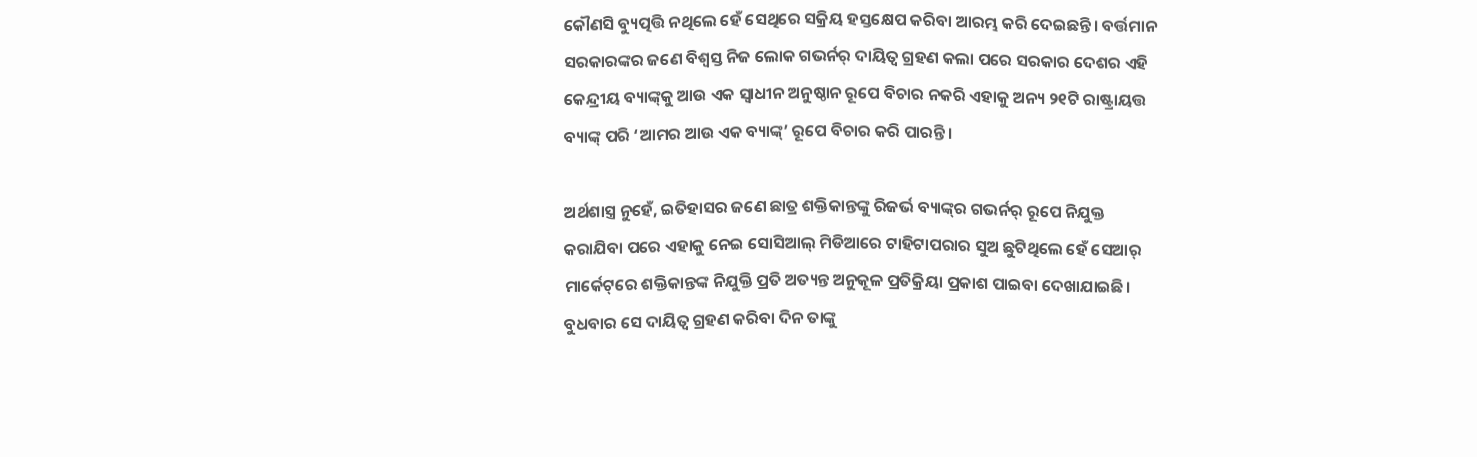କୌଣସି ବ୍ୟୁତ୍ପତ୍ତି ନଥିଲେ ହେଁ ସେଥିରେ ସକ୍ରିୟ ହସ୍ତକ୍ଷେପ କରିବା ଆରମ୍ଭ କରି ଦେଇଛନ୍ତି। ବର୍ତ୍ତମାନ ସରକାରଙ୍କର ଜଣେ ବିଶ୍ବସ୍ତ ନିଜ ଲୋକ ଗଭର୍ନର‌୍‌ ଦାୟିତ୍ବ ଗ୍ରହଣ କଲା ପରେ ସରକାର ଦେଶର ଏହି କେନ୍ଦ୍ରୀୟ ବ୍ୟାଙ୍କ୍‌କୁ ଆଉ ଏକ ସ୍ବାଧୀନ ଅନୁଷ୍ଠାନ ରୂପେ ବିଚାର ନକରି ଏହାକୁ ଅନ୍ୟ ୨୧ଟି ରାଷ୍ଟ୍ରାୟତ୍ତ ବ୍ୟାଙ୍କ୍‌ ପରି ‘ଆମର ଆଉ ଏକ ବ୍ୟାଙ୍କ୍‌’ ରୂପେ ବିଚାର କରି ପାରନ୍ତି।

ଅର୍ଥଶାସ୍ତ୍ର ନୁହେଁ, ଇତିହାସର ଜଣେ ଛାତ୍ର ଶକ୍ତିକାନ୍ତଙ୍କୁ ରିଜର୍ଭ ବ୍ୟାଙ୍କ୍‌ର ଗଭର୍ନର‌୍‌ ରୂପେ ନିଯୁକ୍ତ କରାଯିବା ପରେ ଏହାକୁ ନେଇ ସୋସିଆଲ୍‌ ମିଡିଆରେ ଟାହିଟାପରାର ସୁଅ ଛୁଟିଥିଲେ ହେଁ ସେଆର‌୍‌ ମାର୍କେଟ୍‌ରେ ଶକ୍ତିକାନ୍ତଙ୍କ ନିଯୁକ୍ତି ପ୍ରତି ଅତ୍ୟନ୍ତ ଅନୁକୂଳ ପ୍ରତିକ୍ରିୟା ପ୍ରକାଶ ପାଇବା ଦେଖାଯାଇଛି। ବୁଧବାର ସେ ଦାୟିତ୍ବ ଗ୍ରହଣ କରିବା ଦିନ ତାଙ୍କୁ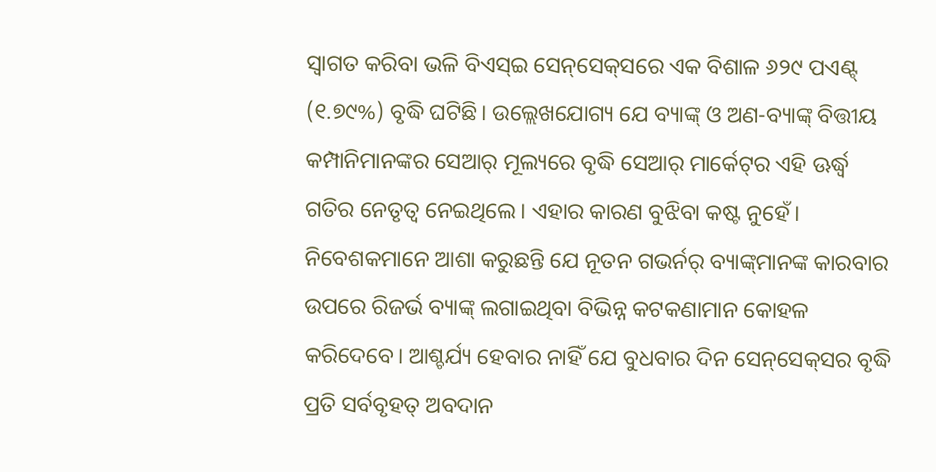ସ୍ବାଗତ କରିବା ଭଳି ବିଏସ୍‌ଇ ସେନ୍‌ସେକ୍‌ସରେ ଏକ ବିଶାଳ ୬୨୯ ପଏଣ୍ଟ୍‌ (୧.୭୯%) ବୃଦ୍ଧି ଘଟିଛି। ଉଲ୍ଲେଖଯୋଗ୍ୟ ଯେ ବ୍ୟାଙ୍କ୍‌ ଓ ଅଣ-ବ୍ୟାଙ୍କ୍‌ ବିତ୍ତୀୟ କମ୍ପାନିମାନଙ୍କର ସେଆର‌୍‌ ମୂଲ୍ୟରେ ବୃଦ୍ଧି ସେଆର‌୍‌ ମାର୍କେଟ୍‌ର ଏହି ଊର୍ଦ୍ଧ୍ବ ଗତିର ନେତୃତ୍ବ ନେଇଥିଲେ। ଏହାର କାରଣ ବୁଝିବା କଷ୍ଟ ନୁହେଁ। ନିବେଶକମାନେ ଆଶା କରୁଛନ୍ତି ଯେ ନୂତନ ଗଭର୍ନର‌୍‌ ବ୍ୟାଙ୍କ୍‌ମାନଙ୍କ କାରବାର ଉପରେ ରିଜର୍ଭ ବ୍ୟାଙ୍କ୍‌ ଲଗାଇଥିବା ବିଭିନ୍ନ କଟକଣାମାନ କୋହଳ କରିଦେବେ। ଆଶ୍ଚର୍ଯ୍ୟ ହେବାର ନାହିଁ ଯେ ବୁଧବାର ଦିନ ସେନ୍‌ସେକ୍‌ସର ବୃଦ୍ଧି ପ୍ରତି ସର୍ବବୃହତ୍‌ ଅବଦାନ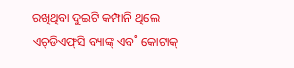ରଖିଥିବା ଦୁଇଟି କମ୍ପାନି ଥିଲେ ଏଚ୍‌ଡିଏଫ୍‌ସି ବ୍ୟାଙ୍କ୍‌ ଏବ˚ କୋଟାକ୍‌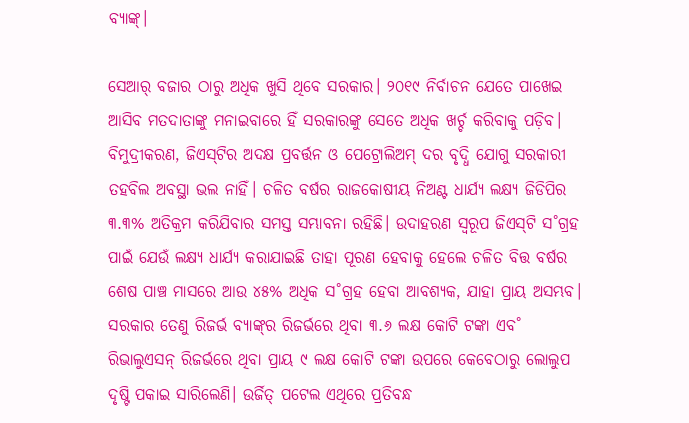ବ୍ୟାଙ୍କ୍‌।

ସେଆର‌୍‌ ବଜାର ଠାରୁ ଅଧିକ ଖୁସି ଥିବେ ସରକାର। ୨୦୧୯ ନିର୍ବାଚନ ଯେତେ ପାଖେଇ ଆସିବ ମତଦାତାଙ୍କୁ ମନାଇବାରେ ହିଁ ସରକାରଙ୍କୁ ସେତେ ଅଧିକ ଖର୍ଚ୍ଚ କରିବାକୁ ପଡ଼ିବ। ବିମୁଦ୍ରୀକରଣ, ଜିଏସ୍‌ଟିର ଅଦକ୍ଷ ପ୍ରବର୍ତ୍ତନ ଓ ପେଟ୍ରୋଲିଅମ୍‌ ଦର ବୃଦ୍ଧି ଯୋଗୁ ସରକାରୀ ତହବିଲ ଅବସ୍ଥା ଭଲ ନାହିଁ। ଚଳିତ ବର୍ଷର ରାଜକୋଷୀୟ ନିଅଣ୍ଟ ଧାର୍ଯ୍ୟ ଲକ୍ଷ୍ୟ ଜିଡିପିର ୩.୩% ଅତିକ୍ରମ କରିଯିବାର ସମସ୍ତ ସମ୍ଭାବନା ରହିଛି। ଉଦାହରଣ ସ୍ବରୂପ ଜିଏସ୍‌ଟି ସ˚ଗ୍ରହ ପାଇଁ ଯେଉଁ ଲକ୍ଷ୍ୟ ଧାର୍ଯ୍ୟ କରାଯାଇଛି ତାହା ପୂରଣ ହେବାକୁ ହେଲେ ଚଳିତ ବିତ୍ତ ବର୍ଷର ଶେଷ ପାଞ୍ଚ ମାସରେ ଆଉ ୪୫% ଅଧିକ ସ˚ଗ୍ରହ ହେବା ଆବଶ୍ୟକ, ଯାହା ପ୍ରାୟ ଅସମ୍ଭବ। ସରକାର ତେଣୁ ରିଜର୍ଭ ବ୍ୟାଙ୍କ୍‌ର ରିଜର୍ଭରେ ଥିବା ୩.୬ ଲକ୍ଷ କୋଟି ଟଙ୍କା ଏବ˚ ରିଭାଲୁଏସନ୍‌ ରିଜର୍ଭରେ ଥିବା ପ୍ରାୟ ୯ ଲକ୍ଷ କୋଟି ଟଙ୍କା ଉପରେ କେବେଠାରୁ ଲୋଲୁପ ଦୃଷ୍ଟି ପକାଇ ସାରିଲେଣି। ଉର୍ଜିତ୍‌ ପଟେଲ ଏଥିରେ ପ୍ରତିବନ୍ଧ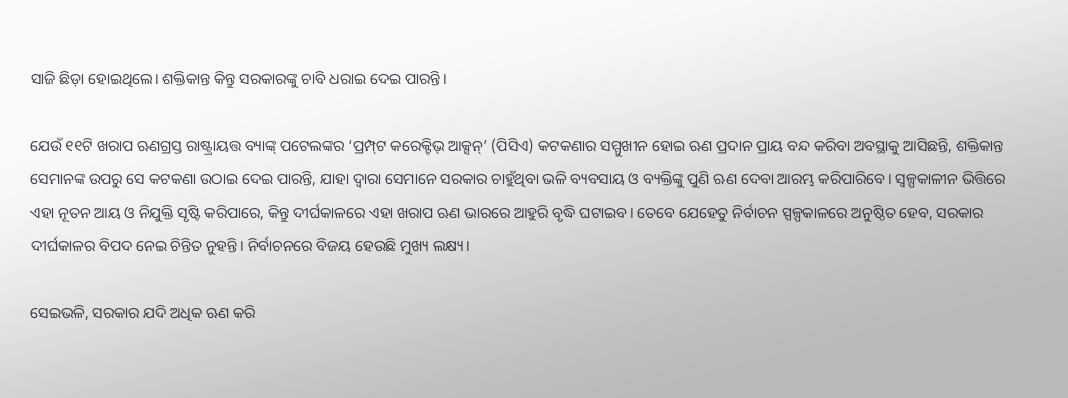ସାଜି ଛିଡ଼ା ହୋଇଥିଲେ। ଶକ୍ତିକାନ୍ତ କିନ୍ତୁ ସରକାରଙ୍କୁ ଚାବି ଧରାଇ ଦେଇ ପାରନ୍ତି।

ଯେଉଁ ୧୧ଟି ଖରାପ ଋଣଗ୍ରସ୍ତ ରାଷ୍ଟ୍ରାୟତ୍ତ ବ୍ୟାଙ୍କ୍‌ ପଟେଲଙ୍କର ‘ପ୍ରମ୍ପ୍‌ଟ କରେକ୍ଟିଭ୍‌ ଆକ୍ସନ୍‌’ (ପିସିଏ) କଟକଣାର ସମ୍ମୁଖୀନ ହୋଇ ଋଣ ପ୍ରଦାନ ପ୍ରାୟ ବନ୍ଦ କରିବା ଅବସ୍ଥାକୁ ଆସିଛନ୍ତି, ଶକ୍ତିକାନ୍ତ ସେମାନଙ୍କ ଉପରୁ ସେ କଟକଣା ଉଠାଇ ଦେଇ ପାରନ୍ତି, ଯାହା ଦ୍ବାରା ସେମାନେ ସରକାର ଚାହୁଁଥିବା ଭଳି ବ୍ୟବସାୟ ଓ ବ୍ୟକ୍ତିଙ୍କୁ ପୁଣି ଋଣ ଦେବା ଆରମ୍ଭ କରିପାରିବେ। ସ୍ବଳ୍ପକାଳୀନ ଭିତ୍ତିରେ ଏହା ନୂତନ ଆୟ ଓ ନିଯୁକ୍ତି ସୃଷ୍ଟି କରିପାରେ, କିନ୍ତୁ ଦୀର୍ଘକାଳରେ ଏହା ଖରାପ ଋଣ ଭାରରେ ଆହୁରି ବୃଦ୍ଧି ଘଟାଇବ। ତେବେ ଯେହେତୁ ନିର୍ବାଚନ ସ୍ପଳ୍ପକାଳରେ ଅନୁଷ୍ଠିତ ହେବ, ସରକାର ଦୀର୍ଘକାଳର ବିପଦ ନେଇ ଚିନ୍ତିତ ନୁହନ୍ତି। ନିର୍ବାଚନରେ ବିଜୟ ହେଉଛି ମୁଖ୍ୟ ଲକ୍ଷ୍ୟ।

ସେଇଭଳି, ସରକାର ଯଦି ଅଧିକ ଋଣ କରି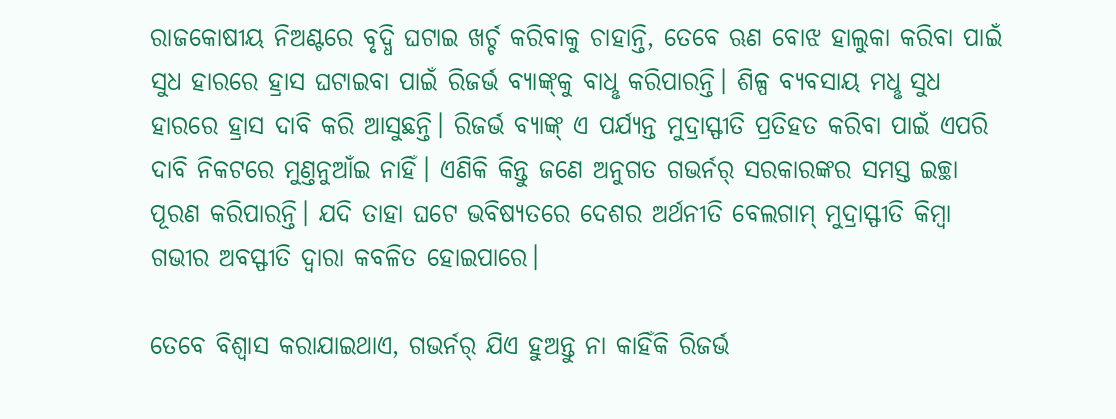ରାଜକୋଷୀୟ ନିଅଣ୍ଟରେ ବୃଦ୍ଧି ଘଟାଇ ଖର୍ଚ୍ଚ କରିବାକୁ ଚାହାନ୍ତି, ତେବେ ଋଣ ବୋଝ ହାଲୁକା କରିବା ପାଇଁ ସୁଧ ହାରରେ ହ୍ରାସ ଘଟାଇବା ପାଇଁ ରିଜର୍ଭ ବ୍ୟାଙ୍କ୍‌କୁ ବାଧୢ କରିପାରନ୍ତି। ଶିଳ୍ପ ବ୍ୟବସାୟ ମଧୢ ସୁଧ ହାରରେ ହ୍ରାସ ଦାବି କରି ଆସୁଛନ୍ତି। ରିଜର୍ଭ ବ୍ୟାଙ୍କ୍‌ ଏ ପର୍ଯ୍ୟନ୍ତ ମୁଦ୍ରାସ୍ଫୀତି ପ୍ରତିହତ କରିବା ପାଇଁ ଏପରି ଦାବି ନିକଟରେ ମୁଣ୍ତନୁଆଁଇ ନାହିଁ। ଏଣିକି କିନ୍ତୁ ଜଣେ ଅନୁଗତ ଗଭର୍ନର‌୍‌ ସରକାରଙ୍କର ସମସ୍ତ ଇଚ୍ଛା ପୂରଣ କରିପାରନ୍ତି। ଯଦି ତାହା ଘଟେ ଭବିଷ୍ୟତରେ ଦେଶର ଅର୍ଥନୀତି ବେଲଗାମ୍‌ ମୁଦ୍ରାସ୍ଫୀତି କିମ୍ବା ଗଭୀର ଅବସ୍ଫୀତି ଦ୍ବାରା କବଳିତ ହୋଇପାରେ।

ତେବେ ବିଶ୍ବାସ କରାଯାଇଥାଏ, ଗଭର୍ନର‌୍‌ ଯିଏ ହୁଅନ୍ତୁ ନା କାହିଁକି ରିଜର୍ଭ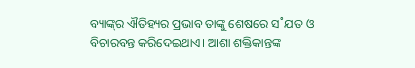ବ୍ୟାଙ୍କ୍‌ର ଐତିହ୍ୟର ପ୍ରଭାବ ତାଙ୍କୁ ଶେଷରେ ସ˚ଯତ ଓ ବିଚାରବନ୍ତ କରିଦେଇଥାଏ। ଆଶା ଶକ୍ତିକାନ୍ତଙ୍କ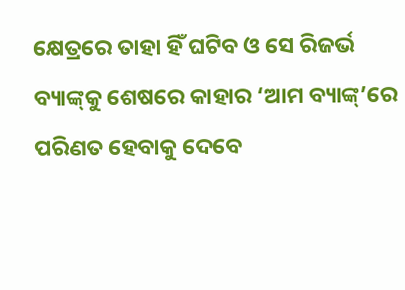କ୍ଷେତ୍ରରେ ତାହା ହିଁ ଘଟିବ ଓ ସେ ରିଜର୍ଭ ବ୍ୟାଙ୍କ୍‌କୁ ଶେଷରେ କାହାର ‘ଆମ ବ୍ୟାଙ୍କ୍‌’ରେ ପରିଣତ ହେବାକୁ ଦେବେ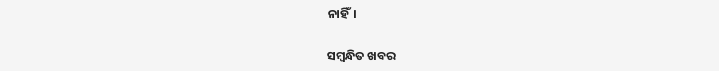ନାହିଁ।

ସମ୍ବନ୍ଧିତ ଖବର